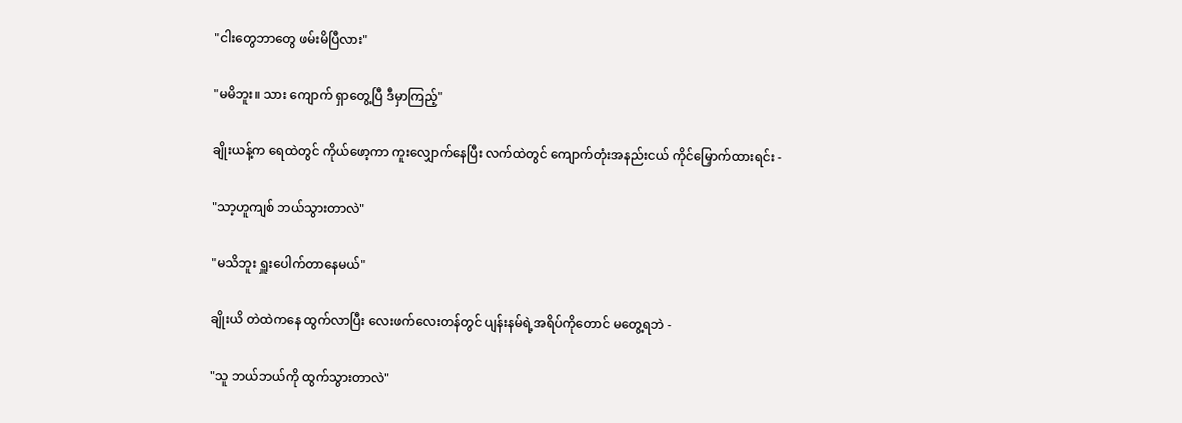"ငါးတွေဘာတွေ ဖမ်းမိပြီလား"

"မမိဘူး။ သား ကျောက် ရှာတွေ့ပြီ ဒီမှာကြည့်"

ချိုးယန့်က ရေထဲတွင် ကိုယ်ဖော့ကာ ကူးလျှောက်နေပြီး လက်ထဲတွင် ကျောက်တုံးအနည်းငယ် ကိုင်မြှောက်ထားရင်း -

"သာ့ဟူကျစ် ဘယ်သွားတာလဲ"

"မသိဘူး ရှူးပေါက်တာနေမယ်"

ချိုးယိ တဲထဲကနေ ထွက်လာပြီး လေးဖက်လေးတန်တွင် ပျန်းနမ်ရဲ့အရိပ်ကိုတောင် မတွေ့ရဘဲ -

"သူ ဘယ်ဘယ်ကို ထွက်သွားတာလဲ"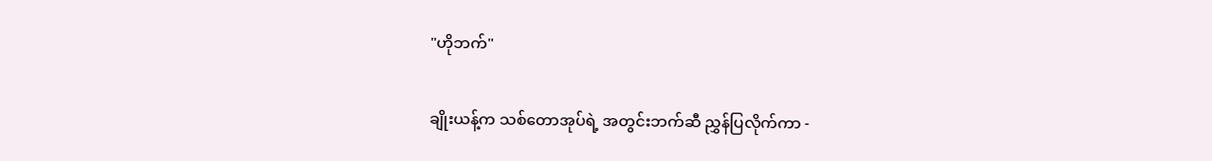"ဟိုဘက်"

ချိုးယန့်က သစ်တောအုပ်ရဲ့ အတွင်းဘက်ဆီ ညွှန်ပြလိုက်ကာ -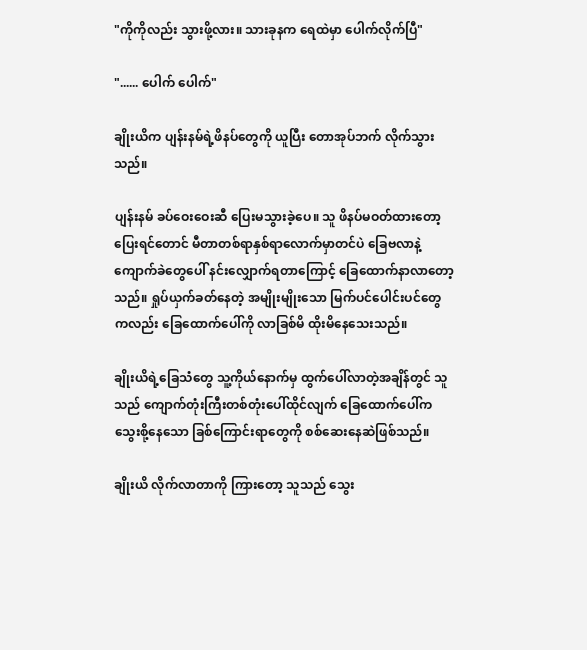"ကိုကိုလည်း သွားဖို့လား။ သားခုနက ရေထဲမှာ ပေါက်လိုက်ပြီ"

"...... ပေါက် ပေါက်"

ချိုးယိက ပျန်းနမ်ရဲ့ဖိနပ်တွေကို ယူပြီး တောအုပ်ဘက် လိုက်သွားသည်။

ပျန်းနမ် ခပ်ဝေးဝေးဆီ ပြေးမသွားခဲ့ပေ။ သူ ဖိနပ်မဝတ်ထားတော့ ပြေးရင်တောင် မီတာတစ်ရာနှစ်ရာလောက်မှာတင်ပဲ ခြေဗလာနဲ့ ကျောက်ခဲတွေပေါ် နင်းလျှောက်ရတာကြောင့် ခြေထောက်နာလာတော့သည်။ ရှုပ်ယှက်ခတ်နေတဲ့ အမျိုးမျိုးသော မြက်ပင်ပေါင်းပင်တွေကလည်း ခြေထောက်ပေါ်ကို လာခြစ်မိ ထိုးမိနေသေးသည်။

ချိုးယိရဲ့ခြေသံတွေ သူ့ကိုယ်နောက်မှ ထွက်ပေါ်လာတဲ့အချိန်တွင် သူသည် ကျောက်တုံးကြီးတစ်တုံးပေါ်ထိုင်လျက် ခြေထောက်ပေါ်က သွေးစို့နေသော ခြစ်ကြောင်းရာတွေကို စစ်ဆေးနေဆဲဖြစ်သည်။

ချိုးယိ လိုက်လာတာကို ကြားတော့ သူသည် သွေး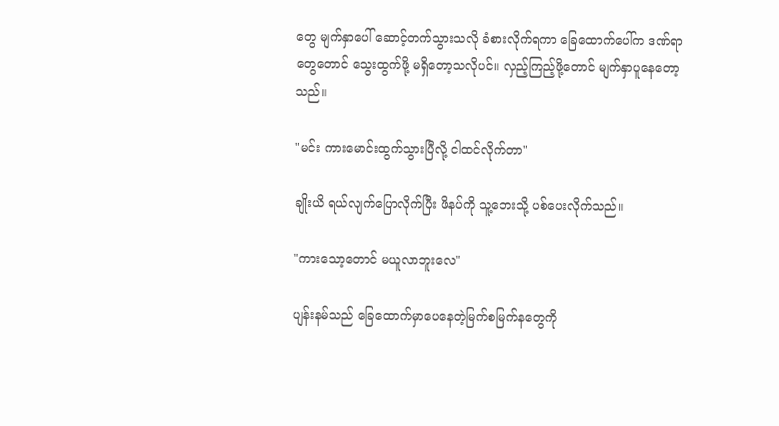တွေ မျက်နှာပေါ် ဆောင့်တက်သွားသလို ခံစားလိုက်ရကာ ခြေထောက်ပေါ်က ဒဏ်ရာတွေတောင် သွေးထွက်ဖို့ မရှိတော့သလိုပင်။ လှည့်ကြည့်ဖို့တောင် မျက်နှာပူနေတော့သည်။

"မင်း ကားမောင်းထွက်သွားပြီလို့ ငါထင်လိုက်တာ"

ချိုးယိ ရယ်လျက်ပြောလိုက်ပြီး ဖိနပ်ကို သူ့ဘေးသို့ ပစ်ပေးလိုက်သည်။

"ကားသော့တောင် မယူလာဘူးလေ"

ပျန်းနမ်သည် ခြေထောက်မှာပေနေတဲ့မြက်စမြက်နတွေကို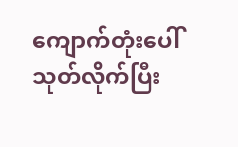ကျောက်တုံးပေါ် သုတ်လိုက်ပြီး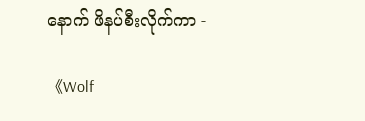နောက် ဖိနပ်စီးလိုက်ကာ -

《Wolf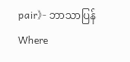pair》- ဘာသာပြန်Where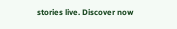stories live. Discover now